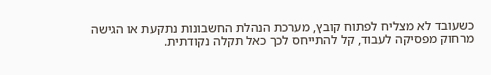כשעובד לא מצליח לפתוח קובץ, מערכת הנהלת החשבונות נתקעת או הגישה מרחוק מפסיקה לעבוד, קל להתייחס לכך כאל תקלה נקודתית.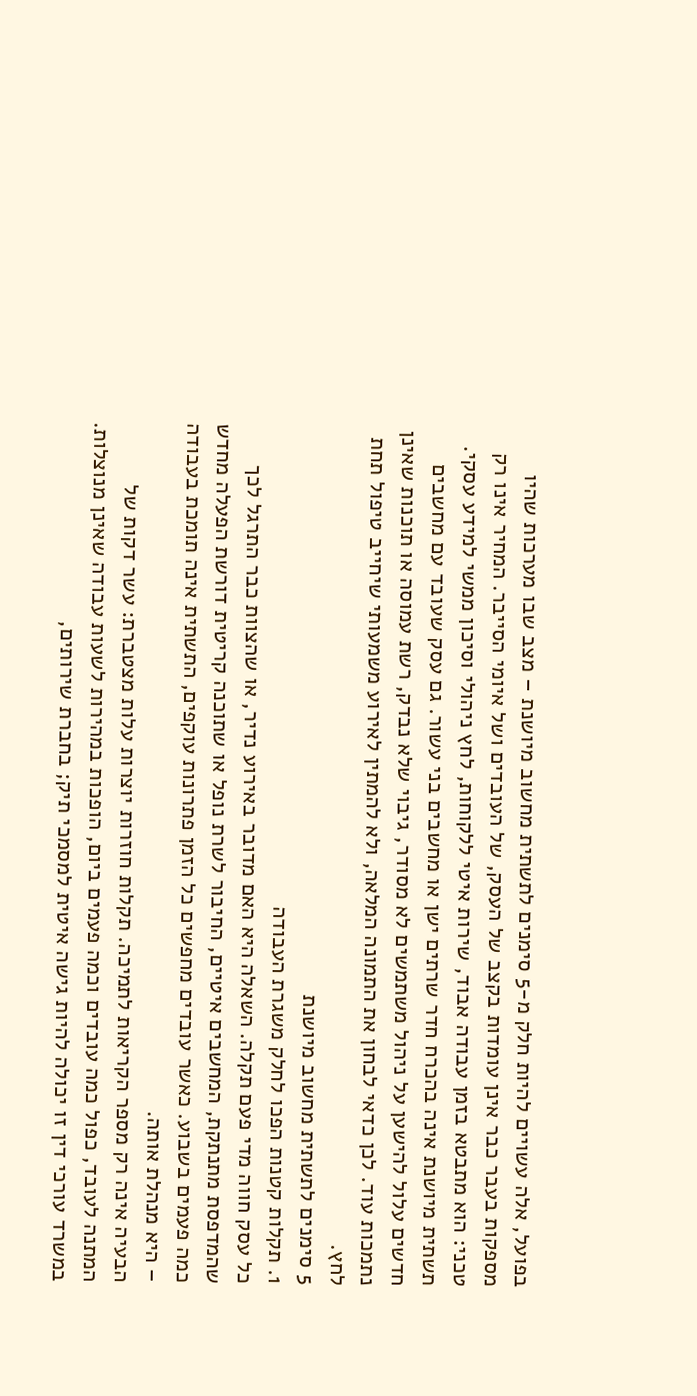בפועל, אלה עשויים להיות חלק מ-5 סימנים לתשתית מחשוב מיושנת – מצב שבו מערכות שהיו מספקות בעבר כבר אינן עומדות בקצב של העסק, של העובדים ושל איומי הסייבר. המחיר אינו רק טכני: הוא מתבטא בזמן עבודה אבוד, שירות איטי ללקוחות, לחץ ניהולי וסיכון ממשי למידע עסקי.
תשתית מיושנת אינה בהכרח חדר שרתים ישן או מחשבים בני עשור. גם עסק שעובד עם מחשבים חדשים עלול להישען על ניהול משתמשים לא מסודר, גיבוי שלא נבדק, רשת עמוסה או תוכנות שאינן נתמכות עוד. לכן כדאי לבחון את התמונה המלאה, ולא להמתין לאירוע משמעותי שיחייב טיפול תחת לחץ.
5 סימנים לתשתית מחשוב מיושנת
1. תקלות קטנות הפכו לחלק משגרת העבודה
כל עסק חווה מדי פעם תקלה. השאלה היא האם מדובר באירוע נדיר, או שהצוות כבר התרגל לכך שהמדפסת מתנתקת, המחשבים איטיים, החיבור לשרת נופל או שתוכנה קריטית דורשת הפעלה מחדש כמה פעמים בשבוע. כאשר עובדים מחפשים כל הזמן פתרונות עוקפים, התשתית אינה תומכת בעבודה – היא מנהלת אותה.
הבעיה אינה רק מספר הקריאות לתמיכה. תקלות חוזרות יוצרות עלות מצטברת: עשר דקות של המתנה לעובד, כפול כמה עובדים וכמה פעמים ביום, הופכות במהירות לשעות עבודה שאינן מנוצלות. במשרד עורכי דין זו יכולה להיות גישה איטית למסמכי תיק; בחברת שירותים,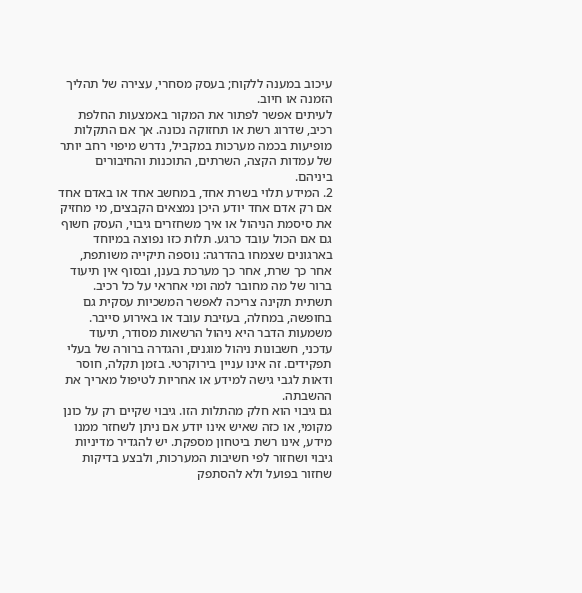עיכוב במענה ללקוח; בעסק מסחרי, עצירה של תהליך הזמנה או חיוב.
לעיתים אפשר לפתור את המקור באמצעות החלפת רכיב, שדרוג רשת או תחזוקה נכונה. אך אם התקלות מופיעות בכמה מערכות במקביל, נדרש מיפוי רחב יותר של עמדות הקצה, השרתים, התוכנות והחיבורים ביניהם.
2. המידע תלוי בשרת אחד, במחשב אחד או באדם אחד
אם רק אדם אחד יודע היכן נמצאים הקבצים, מי מחזיק את סיסמת הניהול או איך משחזרים גיבוי, העסק חשוף גם אם הכול עובד כרגע. תלות כזו נפוצה במיוחד בארגונים שצמחו בהדרגה: נוספה תיקייה משותפת, אחר כך שרת, אחר כך מערכת בענן, ובסוף אין תיעוד ברור של מה מחובר למה ומי אחראי על כל רכיב.
תשתית תקינה צריכה לאפשר המשכיות עסקית גם בחופשה, במחלה, בעזיבת עובד או באירוע סייבר. משמעות הדבר היא ניהול הרשאות מסודר, תיעוד עדכני, חשבונות ניהול מוגנים, והגדרה ברורה של בעלי תפקידים. זה אינו עניין בירוקרטי. בזמן תקלה, חוסר ודאות לגבי גישה למידע או אחריות לטיפול מאריך את ההשבתה.
גם גיבוי הוא חלק מהתלות הזו. גיבוי שקיים רק על כונן מקומי, או כזה שאיש אינו יודע אם ניתן לשחזר ממנו מידע, אינו רשת ביטחון מספקת. יש להגדיר מדיניות גיבוי ושחזור לפי חשיבות המערכות, ולבצע בדיקות שחזור בפועל ולא להסתפק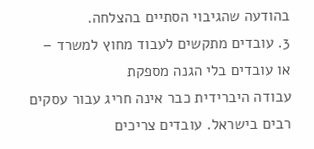בהודעה שהגיבוי הסתיים בהצלחה.
3. עובדים מתקשים לעבוד מחוץ למשרד – או עובדים בלי הגנה מספקת
עבודה היברידית כבר אינה חריג עבור עסקים רבים בישראל. עובדים צריכים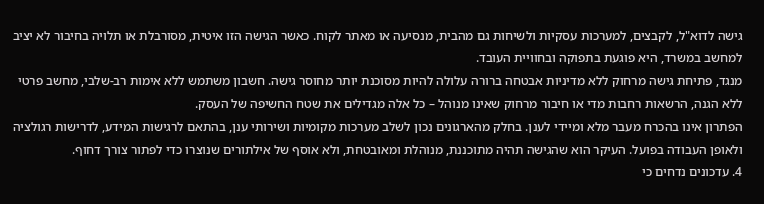גישה לדוא"ל, לקבצים, למערכות עסקיות ולשיחות גם מהבית, מנסיעה או מאתר לקוח. כאשר הגישה הזו איטית, מסורבלת או תלויה בחיבור לא יציב למחשב במשרד, היא פוגעת בתפוקה ובחוויית העובד.
מנגד, פתיחת גישה מרחוק ללא מדיניות אבטחה ברורה עלולה להיות מסוכנת יותר מחוסר גישה. חשבון משתמש ללא אימות רב-שלבי, מחשב פרטי ללא הגנה, הרשאות רחבות מדי או חיבור מרחוק שאינו מנוהל – כל אלה מגדילים את שטח החשיפה של העסק.
הפתרון אינו בהכרח מעבר מלא ומיידי לענן. בחלק מהארגונים נכון לשלב מערכות מקומיות ושירותי ענן, בהתאם לרגישות המידע, לדרישות רגולציה ולאופן העבודה בפועל. העיקר הוא שהגישה תהיה מתוכננת, מנוהלת ומאובטחת, ולא אוסף של אילתורים שנוצרו כדי לפתור צורך דחוף.
4. עדכונים נדחים כי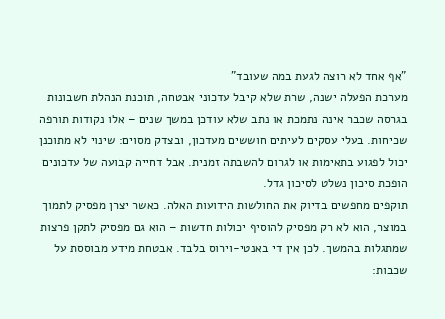"אף אחד לא רוצה לגעת במה שעובד"
מערכת הפעלה ישנה, שרת שלא קיבל עדכוני אבטחה, תוכנת הנהלת חשבונות בגרסה שכבר אינה נתמכת או נתב שלא עודכן במשך שנים – אלו נקודות תורפה שכיחות. בעלי עסקים לעיתים חוששים מעדכון, ובצדק מסוים: שינוי לא מתוכנן יכול לפגוע בתאימות או לגרום להשבתה זמנית. אבל דחייה קבועה של עדכונים הופכת סיכון נשלט לסיכון גדל.
תוקפים מחפשים בדיוק את החולשות הידועות האלה. כאשר יצרן מפסיק לתמוך במוצר, הוא לא רק מפסיק להוסיף יכולות חדשות – הוא גם מפסיק לתקן פרצות שמתגלות בהמשך. לכן אין די באנטי-וירוס בלבד. אבטחת מידע מבוססת על שכבות: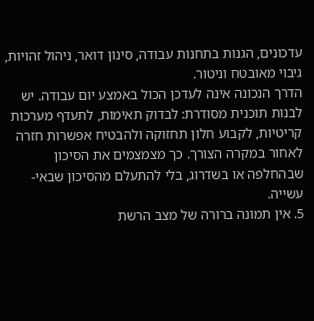עדכונים, הגנות בתחנות עבודה, סינון דואר, ניהול זהויות, גיבוי מאובטח וניטור.
הדרך הנכונה אינה לעדכן הכול באמצע יום עבודה. יש לבנות תוכנית מסודרת: לבדוק תאימות, לתעדף מערכות קריטיות, לקבוע חלון תחזוקה ולהבטיח אפשרות חזרה לאחור במקרה הצורך. כך מצמצמים את הסיכון שבהחלפה או בשדרוג, בלי להתעלם מהסיכון שבאי-עשייה.
5. אין תמונה ברורה של מצב הרשת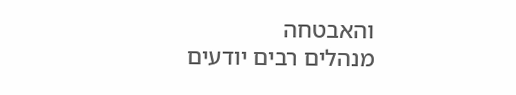והאבטחה
מנהלים רבים יודעים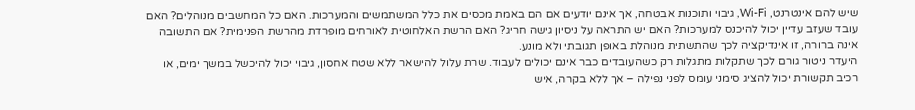שיש להם אינטרנט, Wi-Fi, גיבוי ותוכנות אבטחה, אך אינם יודעים אם הם באמת מכסים את כלל המשתמשים והמערכות. האם כל המחשבים מנוהלים? האם עובד שעזב עדיין יכול להיכנס למערכות? האם יש התראה על ניסיון גישה חריג? האם הרשת האלחוטית לאורחים מופרדת מהרשת הפנימית? אם התשובה אינה ברורה, זו אינדיקציה לכך שהתשתית מנוהלת באופן תגובתי ולא מונע.
היעדר ניטור גורם לכך שתקלות מתגלות רק כשהעובדים כבר אינם יכולים לעבוד. שרת עלול להישאר ללא שטח אחסון, גיבוי יכול להיכשל במשך ימים, או רכיב תקשורת יכול להציג סימני עומס לפני נפילה – אך ללא בקרה, איש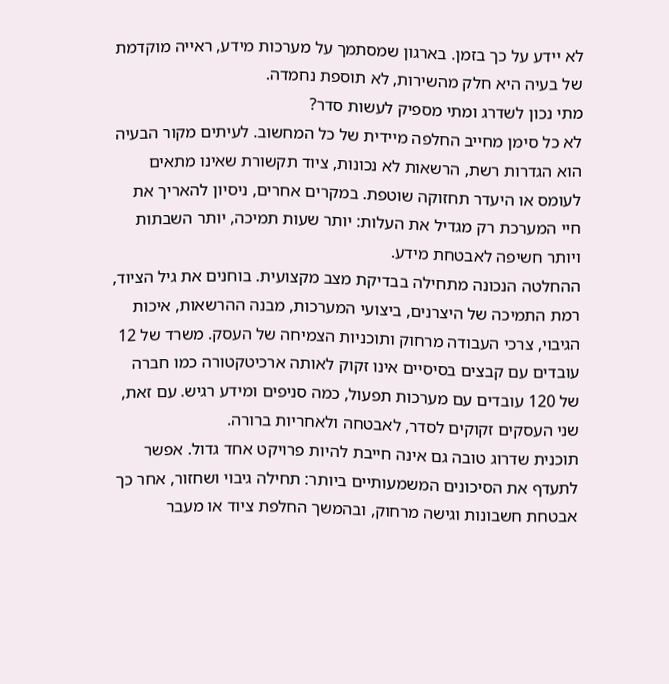לא יידע על כך בזמן. בארגון שמסתמך על מערכות מידע, ראייה מוקדמת של בעיה היא חלק מהשירות, לא תוספת נחמדה.
מתי נכון לשדרג ומתי מספיק לעשות סדר?
לא כל סימן מחייב החלפה מיידית של כל המחשוב. לעיתים מקור הבעיה הוא הגדרות רשת, הרשאות לא נכונות, ציוד תקשורת שאינו מתאים לעומס או היעדר תחזוקה שוטפת. במקרים אחרים, ניסיון להאריך את חיי המערכת רק מגדיל את העלות: יותר שעות תמיכה, יותר השבתות ויותר חשיפה לאבטחת מידע.
ההחלטה הנכונה מתחילה בבדיקת מצב מקצועית. בוחנים את גיל הציוד, רמת התמיכה של היצרנים, ביצועי המערכות, מבנה ההרשאות, איכות הגיבוי, צרכי העבודה מרחוק ותוכניות הצמיחה של העסק. משרד של 12 עובדים עם קבצים בסיסיים אינו זקוק לאותה ארכיטקטורה כמו חברה של 120 עובדים עם מערכות תפעול, כמה סניפים ומידע רגיש. עם זאת, שני העסקים זקוקים לסדר, לאבטחה ולאחריות ברורה.
תוכנית שדרוג טובה גם אינה חייבת להיות פרויקט אחד גדול. אפשר לתעדף את הסיכונים המשמעותיים ביותר: תחילה גיבוי ושחזור, אחר כך אבטחת חשבונות וגישה מרחוק, ובהמשך החלפת ציוד או מעבר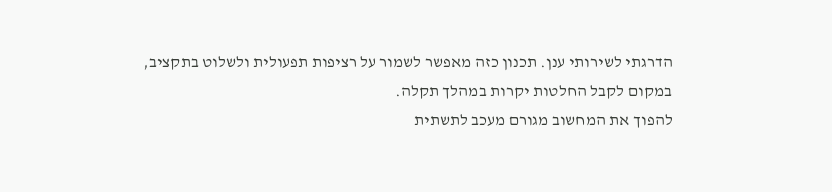הדרגתי לשירותי ענן. תכנון כזה מאפשר לשמור על רציפות תפעולית ולשלוט בתקציב, במקום לקבל החלטות יקרות במהלך תקלה.
להפוך את המחשוב מגורם מעכב לתשתית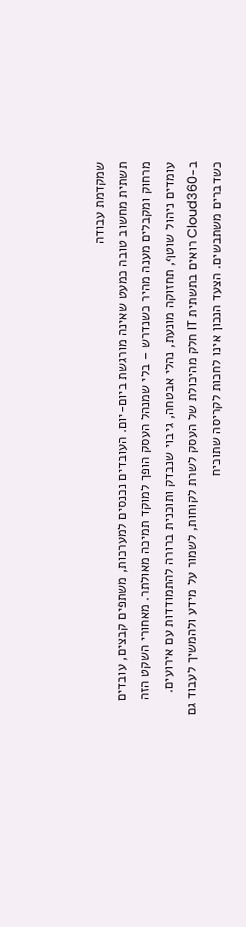שמקדמת עבודה
תשתית מחשוב טובה כמעט שאינה מורגשת ביום-יום. העובדים נכנסים למערכות, משתפים קבצים, עובדים מרחוק ומקבלים מענה מהיר כשנדרש – בלי שמנהל העסק הופך למוקד תמיכה מאולתר. מאחורי השקט הזה עומדים ניהול שוטף, תחזוקה מונעת, נהלי אבטחה, גיבוי שנבדק ותוכנית ברורה להתמודדות עם אירועים.
ב-Cloud360 רואים בתשתית IT חלק מהיכולת של העסק לשרת לקוחות, לשמור על מידע ולהמשיך לעבוד גם כשדברים משתבשים. הצעד הנכון אינו לחכות לקריסה שתוכיח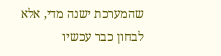שהמערכת ישנה מדי, אלא לבחון כבר עכשיו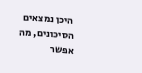היכן נמצאים הסיכונים, מה אפשר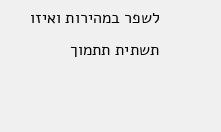לשפר במהירות ואיזו תשתית תתמוך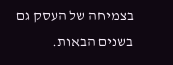בצמיחה של העסק גם בשנים הבאות.